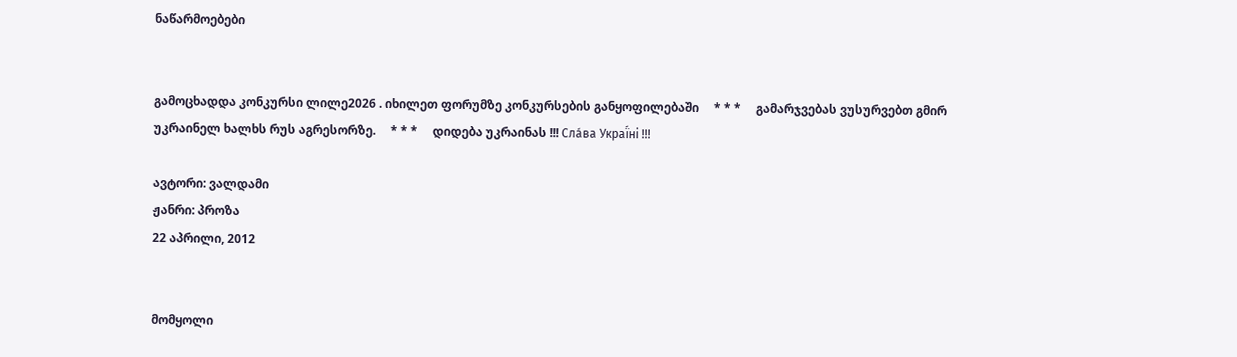ნაწარმოებები


გამოცხადდა კონკურსი ლილე2026 . იხილეთ ფორუმზე კონკურსების განყოფილებაში     * * *     გამარჯვებას ვუსურვებთ გმირ უკრაინელ ხალხს რუს აგრესორზე.     * * *     დიდება უკრაინას !!! Сла́ва Украї́ні !!!

ავტორი: ვალდამი
ჟანრი: პროზა
22 აპრილი, 2012


მომყოლი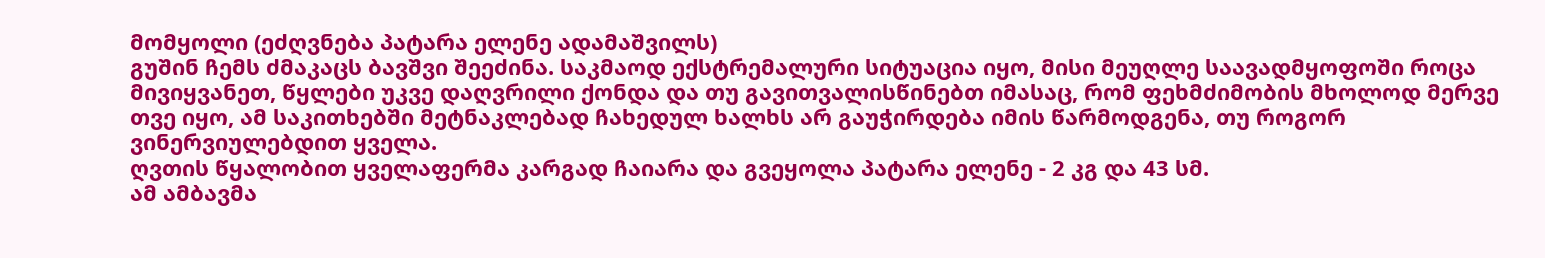მომყოლი (ეძღვნება პატარა ელენე ადამაშვილს)
გუშინ ჩემს ძმაკაცს ბავშვი შეეძინა. საკმაოდ ექსტრემალური სიტუაცია იყო, მისი მეუღლე საავადმყოფოში როცა მივიყვანეთ, წყლები უკვე დაღვრილი ქონდა და თუ გავითვალისწინებთ იმასაც, რომ ფეხმძიმობის მხოლოდ მერვე თვე იყო, ამ საკითხებში მეტნაკლებად ჩახედულ ხალხს არ გაუჭირდება იმის წარმოდგენა, თუ როგორ ვინერვიულებდით ყველა.
ღვთის წყალობით ყველაფერმა კარგად ჩაიარა და გვეყოლა პატარა ელენე - 2 კგ და 43 სმ.
ამ ამბავმა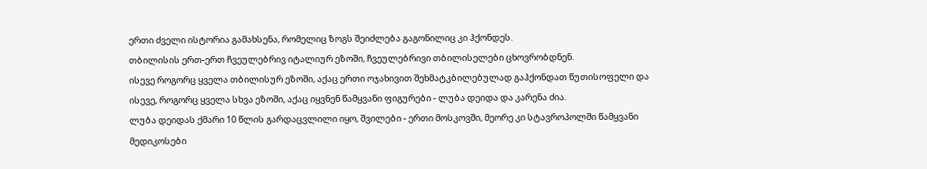ერთი ძველი ისტორია გამახსენა, რომელიც ზოგს შეიძლება გაგონილიც კი ჰქონდეს.
თბილისის ერთ-ერთ ჩვეულებრივ იტალიურ ეზოში, ჩვეულებრივი თბილისელები ცხოვრობდნენ.
ისევე როგორც ყველა თბილისურ ეზოში, აქაც ერთი ოჯახივით შეხმატკბილებულად გაჰქონდათ წუთისოფელი და ისევე, როგორც ყველა სხვა ეზოში, აქაც იყვნენ წამყვანი ფიგურები - ლუბა დეიდა და კარენა ძია.
ლუბა დეიდას ქმარი 10 წლის გარდაცვლილი იყო, შვილები - ერთი მოსკოვში, მეორე კი სტავროპოლში წამყვანი მედიკოსები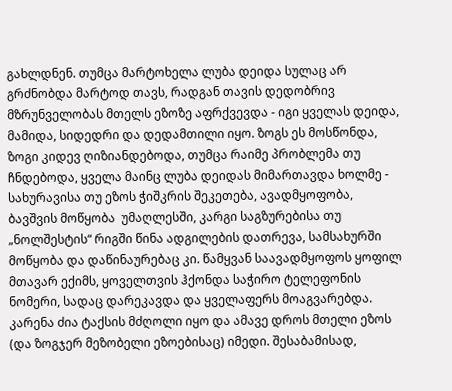გახლდნენ. თუმცა მარტოხელა ლუბა დეიდა სულაც არ გრძნობდა მარტოდ თავს, რადგან თავის დედობრივ მზრუნველობას მთელს ეზოზე აფრქვევდა - იგი ყველას დეიდა, მამიდა, სიდედრი და დედამთილი იყო. ზოგს ეს მოსწონდა, ზოგი კიდევ ღიზიანდებოდა, თუმცა რაიმე პრობლემა თუ ჩნდებოდა, ყველა მაინც ლუბა დეიდას მიმართავდა ხოლმე - სახურავისა თუ ეზოს ჭიშკრის შეკეთება, ავადმყოფობა, ბავშვის მოწყობა  უმაღლესში, კარგი საგზურებისა თუ „ნოლშესტის“ რიგში წინა ადგილების დათრევა, სამსახურში მოწყობა და დაწინაურებაც კი. წამყვან საავადმყოფოს ყოფილ მთავარ ექიმს, ყოველთვის ჰქონდა საჭირო ტელეფონის ნომერი, სადაც დარეკავდა და ყველაფერს მოაგვარებდა.
კარენა ძია ტაქსის მძღოლი იყო და ამავე დროს მთელი ეზოს (და ზოგჯერ მეზობელი ეზოებისაც) იმედი. შესაბამისად,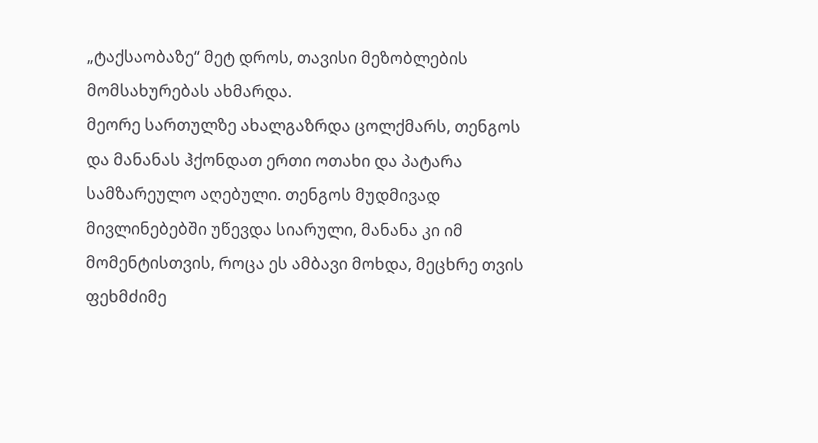„ტაქსაობაზე“ მეტ დროს, თავისი მეზობლების მომსახურებას ახმარდა.
მეორე სართულზე ახალგაზრდა ცოლქმარს, თენგოს და მანანას ჰქონდათ ერთი ოთახი და პატარა სამზარეულო აღებული. თენგოს მუდმივად მივლინებებში უწევდა სიარული, მანანა კი იმ მომენტისთვის, როცა ეს ამბავი მოხდა, მეცხრე თვის ფეხმძიმე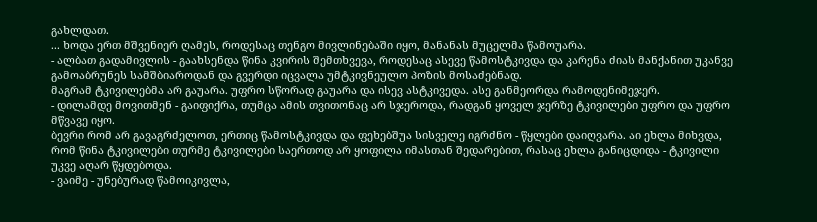გახლდათ.
... ხოდა ერთ მშვენიერ ღამეს, როდესაც თენგო მივლინებაში იყო, მანანას მუცელმა წამოუარა.
- ალბათ გადამივლის - გაახსენდა წინა კვირის შემთხვევა, როდესაც ასევე წამოსტკივდა და კარენა ძიას მანქანით უკანვე გამოაბრუნეს სამშბიაროდან და გვერდი იცვალა უმტკივნეულო პოზის მოსაძებნად.
მაგრამ ტკივილებმა არ გაუარა. უფრო სწორად გაუარა და ისევ ასტკივედა. ასე განმეორდა რამოდენიმეჯერ.
- დილამდე მოვითმენ - გაიფიქრა, თუმცა ამის თვითონაც არ სჯეროდა, რადგან ყოველ ჯერზე ტკივილები უფრო და უფრო მწვავე იყო.
ბევრი რომ არ გავაგრძელოთ, ერთიც წამოსტკივდა და ფეხებშუა სისველე იგრძნო - წყლები დაიღვარა. აი ეხლა მიხვდა, რომ წინა ტკივილები თურმე ტკივილები საერთოდ არ ყოფილა იმასთან შედარებით, რასაც ეხლა განიცდიდა - ტკივილი უკვე აღარ წყდებოდა.
- ვაიმე - უნებურად წამოიკივლა,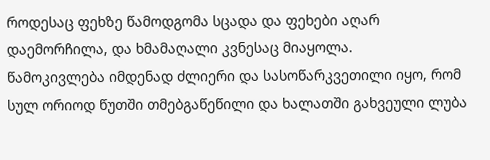როდესაც ფეხზე წამოდგომა სცადა და ფეხები აღარ დაემორჩილა, და ხმამაღალი კვნესაც მიაყოლა.
წამოკივლება იმდენად ძლიერი და სასოწარკვეთილი იყო, რომ სულ ორიოდ წუთში თმებგაწეწილი და ხალათში გახვეული ლუბა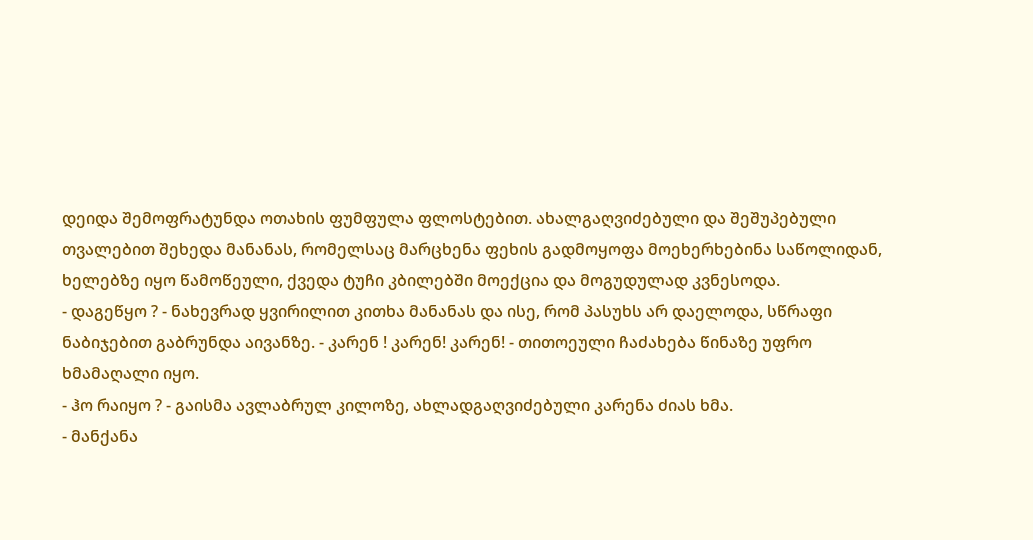დეიდა შემოფრატუნდა ოთახის ფუმფულა ფლოსტებით. ახალგაღვიძებული და შეშუპებული თვალებით შეხედა მანანას, რომელსაც მარცხენა ფეხის გადმოყოფა მოეხერხებინა საწოლიდან, ხელებზე იყო წამოწეული, ქვედა ტუჩი კბილებში მოექცია და მოგუდულად კვნესოდა.
- დაგეწყო ? - ნახევრად ყვირილით კითხა მანანას და ისე, რომ პასუხს არ დაელოდა, სწრაფი ნაბიჯებით გაბრუნდა აივანზე. - კარენ ! კარენ! კარენ! - თითოეული ჩაძახება წინაზე უფრო ხმამაღალი იყო.
- ჰო რაიყო ? - გაისმა ავლაბრულ კილოზე, ახლადგაღვიძებული კარენა ძიას ხმა.
- მანქანა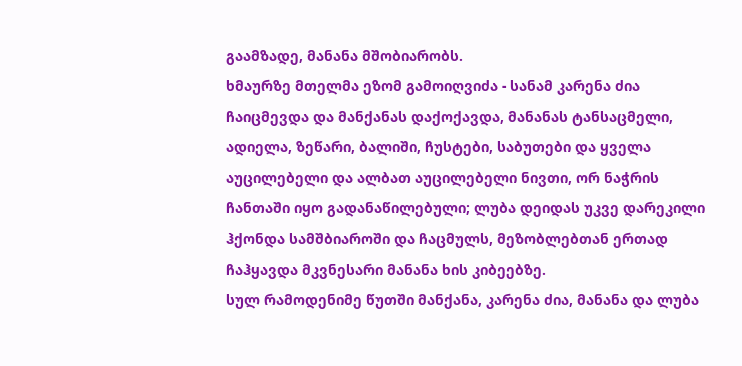გაამზადე, მანანა მშობიარობს.
ხმაურზე მთელმა ეზომ გამოიღვიძა - სანამ კარენა ძია ჩაიცმევდა და მანქანას დაქოქავდა, მანანას ტანსაცმელი, ადიელა, ზეწარი, ბალიში, ჩუსტები, საბუთები და ყველა აუცილებელი და ალბათ აუცილებელი ნივთი, ორ ნაჭრის ჩანთაში იყო გადანაწილებული; ლუბა დეიდას უკვე დარეკილი ჰქონდა სამშბიაროში და ჩაცმულს, მეზობლებთან ერთად ჩაჰყავდა მკვნესარი მანანა ხის კიბეებზე.
სულ რამოდენიმე წუთში მანქანა, კარენა ძია, მანანა და ლუბა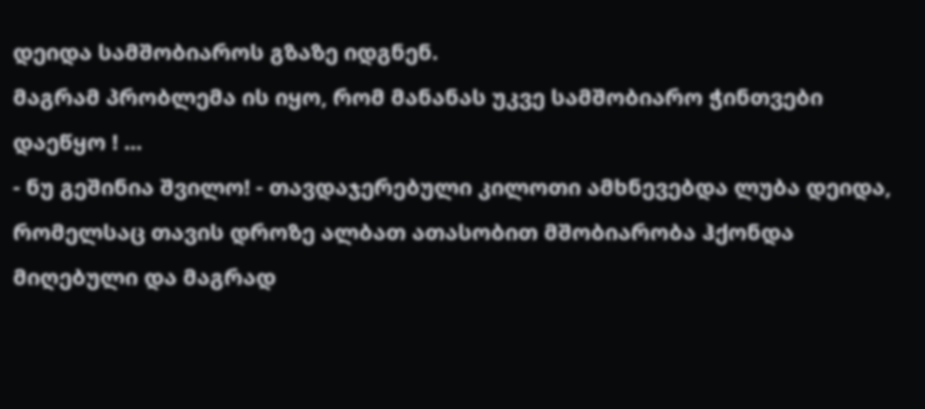დეიდა სამშობიაროს გზაზე იდგნენ.
მაგრამ პრობლემა ის იყო, რომ მანანას უკვე სამშობიარო ჭინთვები დაეწყო ! ...
- ნუ გეშინია შვილო! - თავდაჯერებული კილოთი ამხნევებდა ლუბა დეიდა, რომელსაც თავის დროზე ალბათ ათასობით მშობიარობა ჰქონდა მიღებული და მაგრად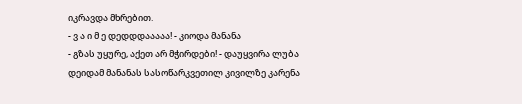იკრავდა მხრებით.
- ვ ა ი მ ე დედდდააააა! - კიოდა მანანა
- გზას უყურე, აქეთ არ მჭირდები! - დაუყვირა ლუბა დეიდამ მანანას სასოწარკვეთილ კივილზე კარენა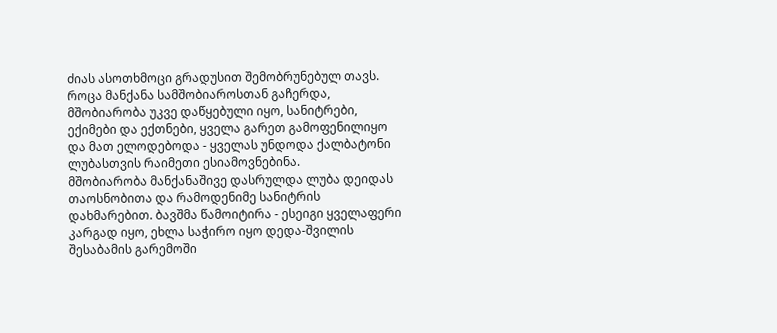ძიას ასოთხმოცი გრადუსით შემობრუნებულ თავს.
როცა მანქანა სამშობიაროსთან გაჩერდა, მშობიარობა უკვე დაწყებული იყო, სანიტრები, ექიმები და ექთნები, ყველა გარეთ გამოფენილიყო და მათ ელოდებოდა - ყველას უნდოდა ქალბატონი ლუბასთვის რაიმეთი ესიამოვნებინა.
მშობიარობა მანქანაშივე დასრულდა ლუბა დეიდას თაოსნობითა და რამოდენიმე სანიტრის  დახმარებით. ბავშმა წამოიტირა - ესეიგი ყველაფერი კარგად იყო, ეხლა საჭირო იყო დედა-შვილის შესაბამის გარემოში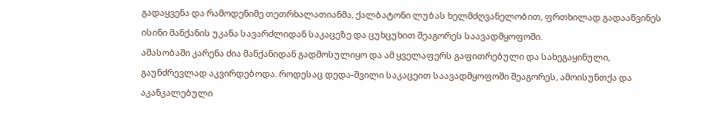გადაყვენა და რამოდენიმე თეთრხალათიანმა, ქალბატონი ლუბას ხელმძღვანელობით, ფრთხილად გადააწვინეს ისინი მანქანის უკანა სავარძლიდან საკაცეზე და ცუხცუხით შეაგორეს საავადმყოფოში.
ამასობაში კარენა ძია მანქანიდან გადმოსულიყო და ამ ყველაფერს გაფითრებული და სახეგაყინული, გაუნძრევლად აკვირდებოდა. როდესაც დედა-შვილი საკაცეით საავადმყოფოში შეაგორეს, ამოისუნთქა და აკანკალებული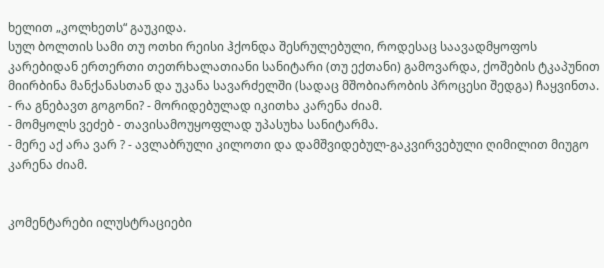ხელით „კოლხეთს“ გაუკიდა.
სულ ბოლთის სამი თუ ოთხი რეისი ჰქონდა შესრულებული, როდესაც საავადმყოფოს კარებიდან ერთერთი თეთრხალათიანი სანიტარი (თუ ექთანი) გამოვარდა, ქოშების ტკაპუნით მიირბინა მანქანასთან და უკანა სავარძელში (სადაც მშობიარობის პროცესი შედგა) ჩაყვინთა.
- რა გნებავთ გოგონი? - მორიდებულად იკითხა კარენა ძიამ.
- მომყოლს ვეძებ - თავისამოუყოფლად უპასუხა სანიტარმა.
- მერე აქ არა ვარ ? - ავლაბრული კილოთი და დამშვიდებულ-გაკვირვებული ღიმილით მიუგო კარენა ძიამ.


კომენტარები ილუსტრაციები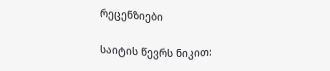რეცენზიები

საიტის წევრს ნიკით: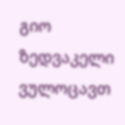გიო ზედვაკელი ვულოცავთ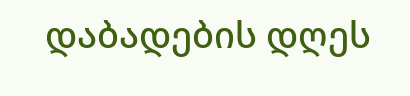დაბადების დღეს